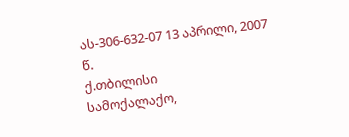ას-306-632-07 13 აპრილი, 2007 წ.
ქ.თბილისი
სამოქალაქო,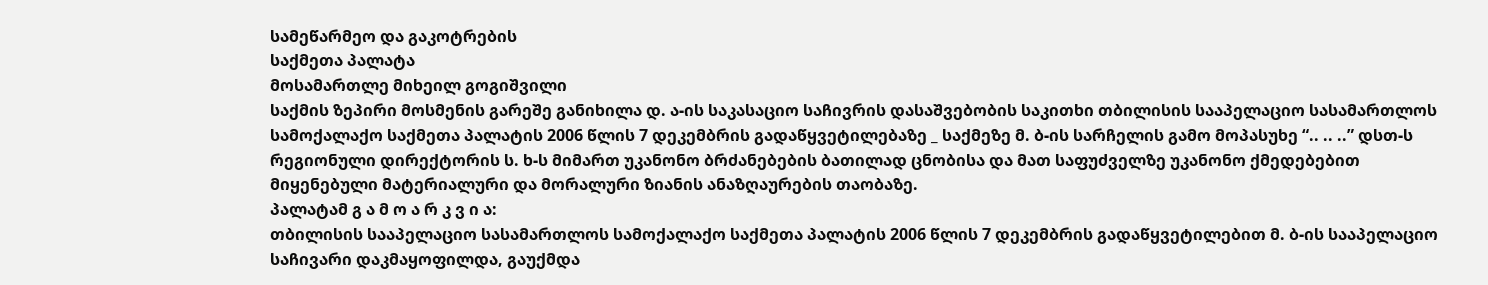სამეწარმეო და გაკოტრების
საქმეთა პალატა
მოსამართლე მიხეილ გოგიშვილი
საქმის ზეპირი მოსმენის გარეშე განიხილა დ. ა-ის საკასაციო საჩივრის დასაშვებობის საკითხი თბილისის სააპელაციო სასამართლოს სამოქალაქო საქმეთა პალატის 2006 წლის 7 დეკემბრის გადაწყვეტილებაზე _ საქმეზე მ. ბ-ის სარჩელის გამო მოპასუხე “.. .. ..” დსთ-ს რეგიონული დირექტორის ს. ხ-ს მიმართ უკანონო ბრძანებების ბათილად ცნობისა და მათ საფუძველზე უკანონო ქმედებებით მიყენებული მატერიალური და მორალური ზიანის ანაზღაურების თაობაზე.
პალატამ გ ა მ ო ა რ კ ვ ი ა:
თბილისის სააპელაციო სასამართლოს სამოქალაქო საქმეთა პალატის 2006 წლის 7 დეკემბრის გადაწყვეტილებით მ. ბ-ის სააპელაციო საჩივარი დაკმაყოფილდა, გაუქმდა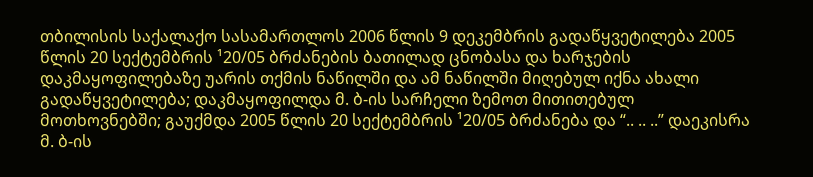თბილისის საქალაქო სასამართლოს 2006 წლის 9 დეკემბრის გადაწყვეტილება 2005 წლის 20 სექტემბრის ¹20/05 ბრძანების ბათილად ცნობასა და ხარჯების დაკმაყოფილებაზე უარის თქმის ნაწილში და ამ ნაწილში მიღებულ იქნა ახალი გადაწყვეტილება; დაკმაყოფილდა მ. ბ-ის სარჩელი ზემოთ მითითებულ მოთხოვნებში; გაუქმდა 2005 წლის 20 სექტემბრის ¹20/05 ბრძანება და “.. .. ..” დაეკისრა მ. ბ-ის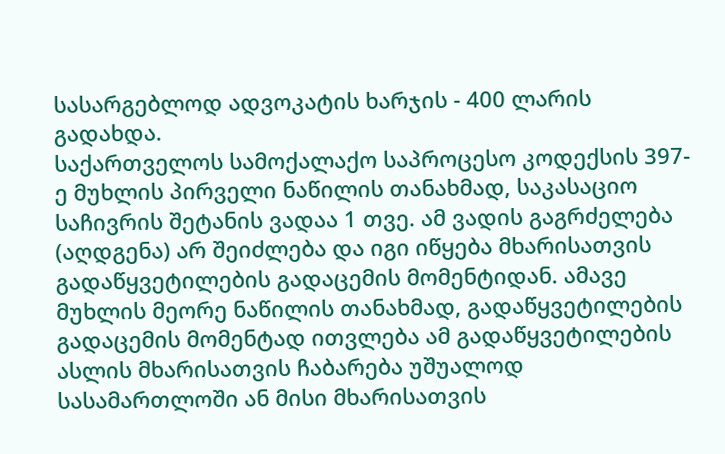სასარგებლოდ ადვოკატის ხარჯის - 400 ლარის გადახდა.
საქართველოს სამოქალაქო საპროცესო კოდექსის 397-ე მუხლის პირველი ნაწილის თანახმად, საკასაციო საჩივრის შეტანის ვადაა 1 თვე. ამ ვადის გაგრძელება (აღდგენა) არ შეიძლება და იგი იწყება მხარისათვის გადაწყვეტილების გადაცემის მომენტიდან. ამავე მუხლის მეორე ნაწილის თანახმად, გადაწყვეტილების გადაცემის მომენტად ითვლება ამ გადაწყვეტილების ასლის მხარისათვის ჩაბარება უშუალოდ სასამართლოში ან მისი მხარისათვის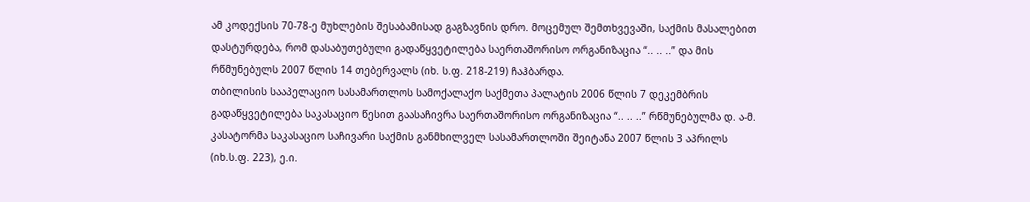ამ კოდექსის 70-78-ე მუხლების შესაბამისად გაგზავნის დრო. მოცემულ შემთხვევაში, საქმის მასალებით დასტურდება, რომ დასაბუთებული გადაწყვეტილება საერთაშორისო ორგანიზაცია “.. .. ..” და მის რწმუნებულს 2007 წლის 14 თებერვალს (იხ. ს.ფ. 218-219) ჩაჰბარდა.
თბილისის სააპელაციო სასამართლოს სამოქალაქო საქმეთა პალატის 2006 წლის 7 დეკემბრის გადაწყვეტილება საკასაციო წესით გაასაჩივრა საერთაშორისო ორგანიზაცია “.. .. ..” რწმუნებულმა დ. ა-მ. კასატორმა საკასაციო საჩივარი საქმის განმხილველ სასამართლოში შეიტანა 2007 წლის 3 აპრილს (იხ.ს.ფ. 223), ე.ი.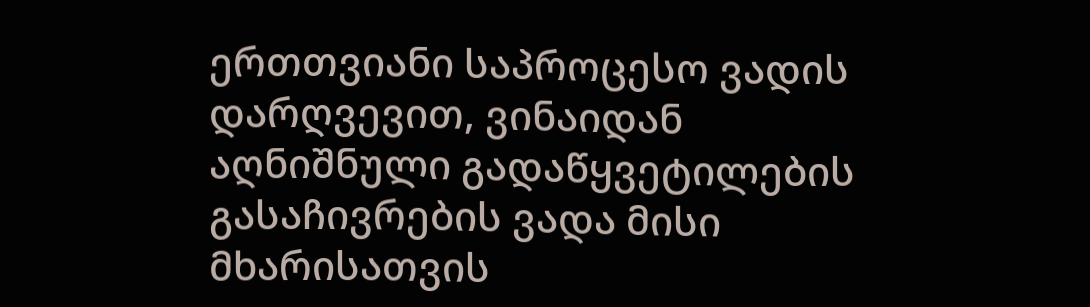ერთთვიანი საპროცესო ვადის დარღვევით, ვინაიდან აღნიშნული გადაწყვეტილების გასაჩივრების ვადა მისი მხარისათვის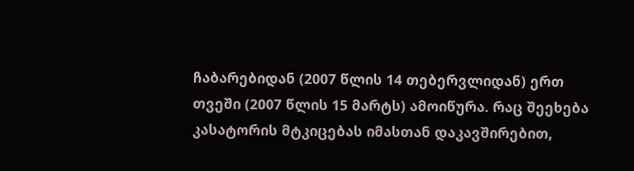ჩაბარებიდან (2007 წლის 14 თებერვლიდან) ერთ თვეში (2007 წლის 15 მარტს) ამოიწურა. რაც შეეხება კასატორის მტკიცებას იმასთან დაკავშირებით,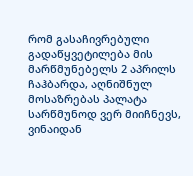რომ გასაჩივრებული გადაწყვეტილება მის მარწმუნებელს 2 აპრილს ჩაჰბარდა, აღნიშნულ მოსაზრებას პალატა სარწმუნოდ ვერ მიიჩნევს, ვინაიდან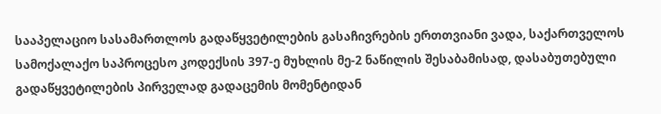სააპელაციო სასამართლოს გადაწყვეტილების გასაჩივრების ერთთვიანი ვადა, საქართველოს სამოქალაქო საპროცესო კოდექსის 397-ე მუხლის მე-2 ნაწილის შესაბამისად, დასაბუთებული გადაწყვეტილების პირველად გადაცემის მომენტიდან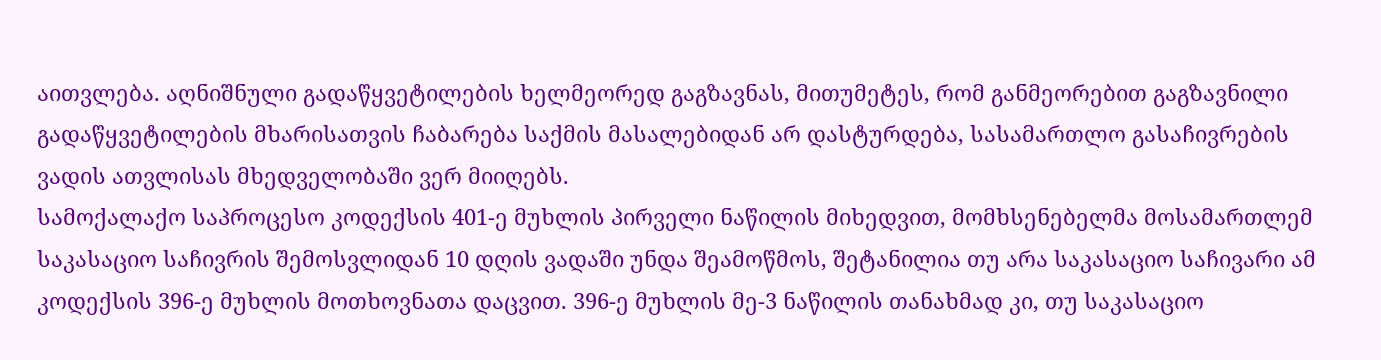აითვლება. აღნიშნული გადაწყვეტილების ხელმეორედ გაგზავნას, მითუმეტეს, რომ განმეორებით გაგზავნილი გადაწყვეტილების მხარისათვის ჩაბარება საქმის მასალებიდან არ დასტურდება, სასამართლო გასაჩივრების ვადის ათვლისას მხედველობაში ვერ მიიღებს.
სამოქალაქო საპროცესო კოდექსის 401-ე მუხლის პირველი ნაწილის მიხედვით, მომხსენებელმა მოსამართლემ საკასაციო საჩივრის შემოსვლიდან 10 დღის ვადაში უნდა შეამოწმოს, შეტანილია თუ არა საკასაციო საჩივარი ამ კოდექსის 396-ე მუხლის მოთხოვნათა დაცვით. 396-ე მუხლის მე-3 ნაწილის თანახმად კი, თუ საკასაციო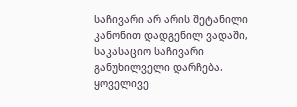საჩივარი არ არის შეტანილი კანონით დადგენილ ვადაში, საკასაციო საჩივარი განუხილველი დარჩება.
ყოველივე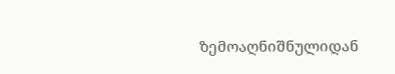ზემოაღნიშნულიდან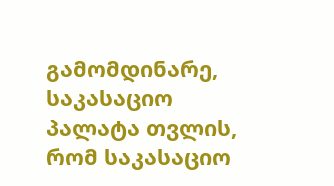გამომდინარე, საკასაციო პალატა თვლის, რომ საკასაციო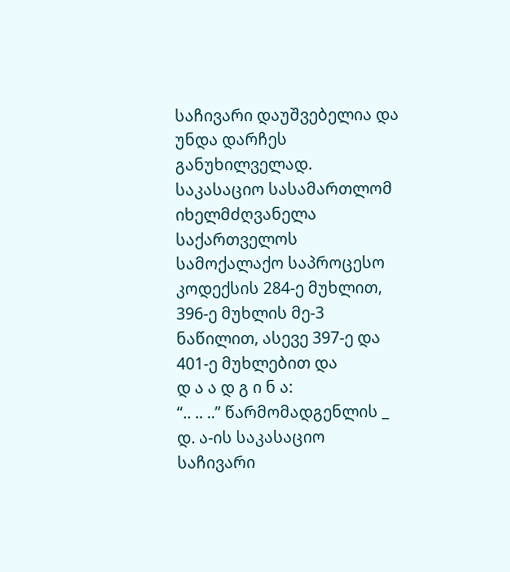საჩივარი დაუშვებელია და უნდა დარჩეს განუხილველად.
საკასაციო სასამართლომ იხელმძღვანელა საქართველოს სამოქალაქო საპროცესო კოდექსის 284-ე მუხლით, 396-ე მუხლის მე-3 ნაწილით, ასევე 397-ე და 401-ე მუხლებით და
დ ა ა დ გ ი ნ ა:
“.. .. ..” წარმომადგენლის _ დ. ა-ის საკასაციო საჩივარი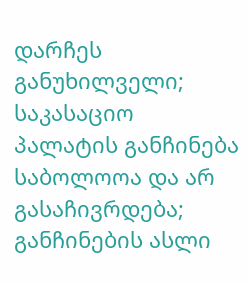დარჩეს განუხილველი;
საკასაციო პალატის განჩინება საბოლოოა და არ გასაჩივრდება;
განჩინების ასლი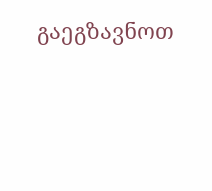გაეგზავნოთ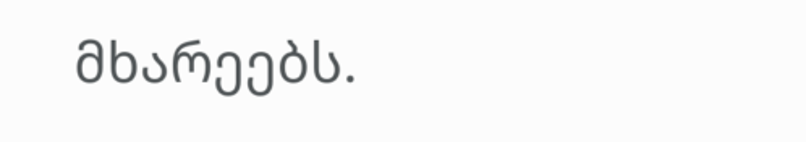მხარეებს.